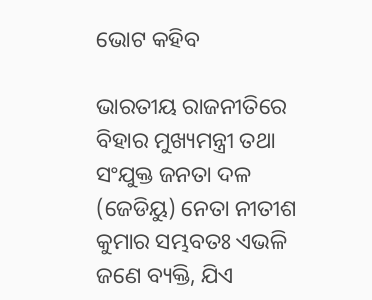ଭୋଟ କହିବ

ଭାରତୀୟ ରାଜନୀତିରେ ବିହାର ମୁଖ୍ୟମନ୍ତ୍ରୀ ତଥା ସଂଯୁକ୍ତ ଜନତା ଦଳ (ଜେଡିୟୁ) ନେତା ନୀତୀଶ କୁମାର ସମ୍ଭବତଃ ଏଭଳି ଜଣେ ବ୍ୟକ୍ତି, ଯିଏ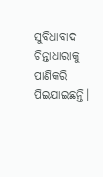ସୁବିଧାବାଦ ଚିନ୍ତାଧାରାକୁ ପାଣିକରି ପିଇଯାଇଛନ୍ତି।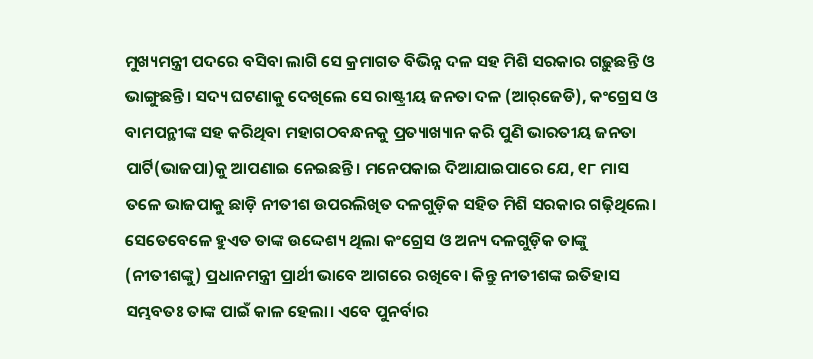ମୁଖ୍ୟମନ୍ତ୍ରୀ ପଦରେ ବସିବା ଲାଗି ସେ କ୍ରମାଗତ ବିଭିନ୍ନ ଦଳ ସହ ମିଶି ସରକାର ଗଢ଼ୁଛନ୍ତି ଓ ଭାଙ୍ଗୁଛନ୍ତି। ସଦ୍ୟ ଘଟଣାକୁ ଦେଖିଲେ ସେ ରାଷ୍ଟ୍ରୀୟ ଜନତା ଦଳ (ଆର୍‌ଜେଡି), କଂଗ୍ରେସ ଓ ବାମପନ୍ଥୀଙ୍କ ସହ କରିଥିବା ମହାଗଠବନ୍ଧନକୁ ପ୍ରତ୍ୟାଖ୍ୟାନ କରି ପୁଣି ଭାରତୀୟ ଜନତା ପାର୍ଟି(ଭାଜପା)କୁ ଆପଣାଇ ନେଇଛନ୍ତି। ମନେପକାଇ ଦିଆଯାଇପାରେ ଯେ, ୧୮ ମାସ ତଳେ ଭାଜପାକୁ ଛାଡ଼ି ନୀତୀଶ ଉପରଲିଖିତ ଦଳଗୁଡ଼ିକ ସହିତ ମିଶି ସରକାର ଗଢ଼ିଥିଲେ। ସେତେବେଳେ ହୁଏତ ତାଙ୍କ ଉଦ୍ଦେଶ୍ୟ ଥିଲା କଂଗ୍ରେସ ଓ ଅନ୍ୟ ଦଳଗୁଡ଼ିକ ତାଙ୍କୁ (ନୀତୀଶଙ୍କୁ) ପ୍ରଧାନମନ୍ତ୍ରୀ ପ୍ରାର୍ଥୀ ଭାବେ ଆଗରେ ରଖିବେ। କିନ୍ତୁ ନୀତୀଶଙ୍କ ଇତିହାସ ସମ୍ଭବତଃ ତାଙ୍କ ପାଇଁ କାଳ ହେଲା। ଏବେ ପୁନର୍ବାର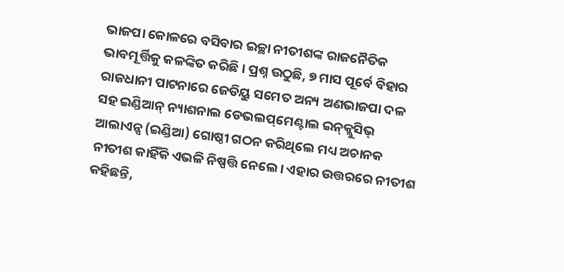ଭାଜପା କୋଳରେ ବସିବାର ଇଚ୍ଛା ନୀତୀଶଙ୍କ ରାଜନୈତିକ ଭାବମୂର୍ତ୍ତିକୁ କଳଙ୍କିତ କରିଛି। ପ୍ରଶ୍ନ ଉଠୁଛି, ୭ ମାସ ପୂର୍ବେ ବିହାର ରାଜଧାନୀ ପାଟନାରେ ଜେଡିୟୁ ସମେତ ଅନ୍ୟ ଅଣଭାଜପା ଦଳ ସହ ଇଣ୍ଡିଆନ୍‌ ନ୍ୟାଶନାଲ ଡେଭଲପ୍‌ମେଣ୍ଟାଲ ଇନ୍‌କ୍ଲୁସିଭ୍‌ ଆଲାଏନ୍ସ (ଇଣ୍ଡିଆ) ଗୋଷ୍ଠୀ ଗଠନ କରିଥିଲେ ମଧ୍ୟ ଅଚାନକ ନୀତୀଶ କାହିଁକି ଏଭଳି ନିଷ୍ପତ୍ତି ନେଲେ। ଏହାର ଉତ୍ତରରେ ନୀତୀଶ କହିଛନ୍ତି,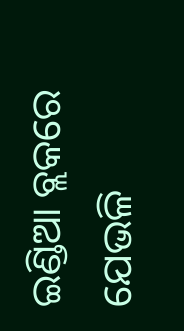ଇଣ୍ଡିଆ ବ୍ଲକରେ ଯେଭଳି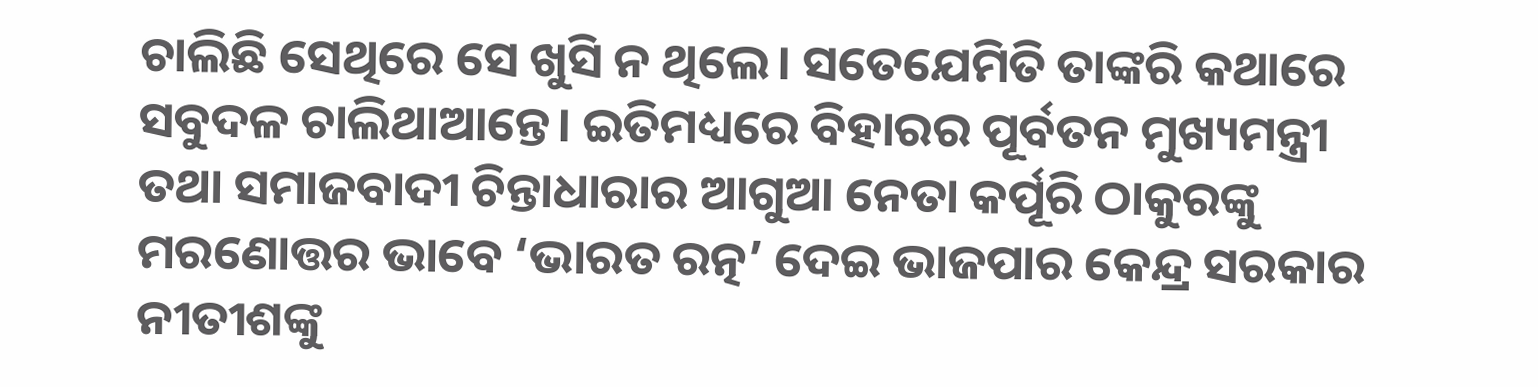ଚାଲିଛି ସେଥିରେ ସେ ଖୁସି ନ ଥିଲେ। ସତେଯେମିତି ତାଙ୍କରି କଥାରେ ସବୁଦଳ ଚାଲିଥାଆନ୍ତେ। ଇତିମଧ୍ୟରେ ବିହାରର ପୂର୍ବତନ ମୁଖ୍ୟମନ୍ତ୍ରୀ ତଥା ସମାଜବାଦୀ ଚିନ୍ତାଧାରାର ଆଗୁଆ ନେତା କର୍ପୂରି ଠାକୁରଙ୍କୁ ମରଣୋତ୍ତର ଭାବେ ‘ଭାରତ ରତ୍ନ’ ଦେଇ ଭାଜପାର କେନ୍ଦ୍ର ସରକାର ନୀତୀଶଙ୍କୁ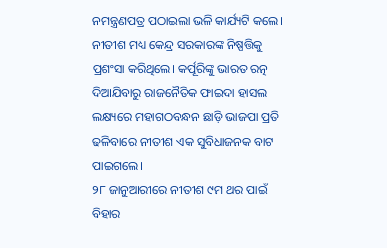ନମନ୍ତ୍ରଣପତ୍ର ପଠାଇଲା ଭଳି କାର୍ଯ୍ୟଟି କଲେ। ନୀତୀଶ ମଧ୍ୟ କେନ୍ଦ୍ର ସରକାରଙ୍କ ନିଷ୍ପତ୍ତିକୁ ପ୍ରଶଂସା କରିଥିଲେ। କର୍ପୂରିଙ୍କୁ ଭାରତ ରତ୍ନ ଦିଆଯିବାରୁ ରାଜନୈତିକ ଫାଇଦା ହାସଲ ଲକ୍ଷ୍ୟରେ ମହାଗଠବନ୍ଧନ ଛାଡ଼ି ଭାଜପା ପ୍ରତି ଢଳିବାରେ ନୀତୀଶ ଏକ ସୁବିଧାଜନକ ବାଟ ପାଇଗଲେ।
୨୮ ଜାନୁଆରୀରେ ନୀତୀଶ ୯ମ ଥର ପାଇଁ ବିହାର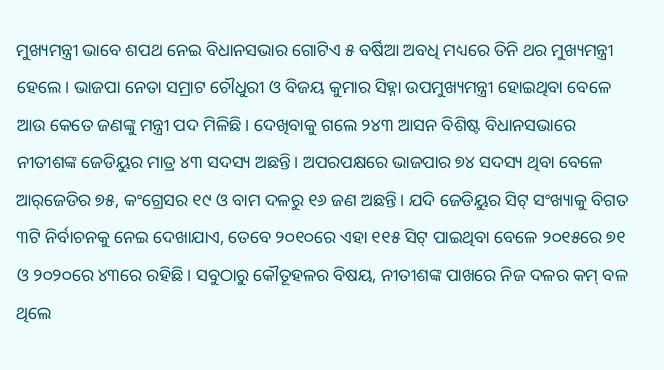ମୁଖ୍ୟମନ୍ତ୍ରୀ ଭାବେ ଶପଥ ନେଇ ବିଧାନସଭାର ଗୋଟିଏ ୫ ବର୍ଷିଆ ଅବଧି ମଧ୍ୟରେ ତିନି ଥର ମୁଖ୍ୟମନ୍ତ୍ରୀ ହେଲେ। ଭାଜପା ନେତା ସମ୍ରାଟ ଚୌଧୁରୀ ଓ ବିଜୟ କୁମାର ସିହ୍ନା ଉପମୁଖ୍ୟମନ୍ତ୍ରୀ ହୋଇଥିବା ବେଳେ ଆଉ କେତେ ଜଣଙ୍କୁ ମନ୍ତ୍ରୀ ପଦ ମିଳିଛି। ଦେଖିବାକୁ ଗଲେ ୨୪୩ ଆସନ ବିଶିଷ୍ଟ ବିଧାନସଭାରେ ନୀତୀଶଙ୍କ ଜେଡିୟୁର ମାତ୍ର ୪୩ ସଦସ୍ୟ ଅଛନ୍ତି। ଅପରପକ୍ଷରେ ଭାଜପାର ୭୪ ସଦସ୍ୟ ଥିବା ବେଳେ ଆର୍‌ଜେଡିର ୭୫, କଂଗ୍ରେସର ୧୯ ଓ ବାମ ଦଳରୁ ୧୬ ଜଣ ଅଛନ୍ତି। ଯଦି ଜେଡିୟୁର ସିଟ୍‌ ସଂଖ୍ୟାକୁ ବିଗତ ୩ଟି ନିର୍ବାଚନକୁ ନେଇ ଦେଖାଯାଏ, ତେବେ ୨୦୧୦ରେ ଏହା ୧୧୫ ସିଟ୍‌ ପାଇଥିବା ବେଳେ ୨୦୧୫ରେ ୭୧ ଓ ୨୦୨୦ରେ ୪୩ରେ ରହିଛି। ସବୁଠାରୁ କୌତୂହଳର ବିଷୟ, ନୀତୀଶଙ୍କ ପାଖରେ ନିଜ ଦଳର କମ୍‌ ବଳ ଥିଲେ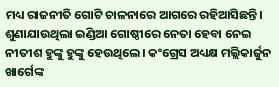ମଧ୍ୟ ରାଜନୀତି ଗୋଟି ଚାଳନାରେ ଆଗରେ ରହିଆସିଛନ୍ତି। ଶୁଣାଯାଉଥିଲା ଇଣ୍ଡିଆ ଗୋଷ୍ଠୀରେ ନେତା ହେବା ନେଇ ନୀତୀଶ ହୁଙ୍କୁ ହୁଙ୍କୁ ହେଉଥିଲେ। କଂଗ୍ରେସ ଅଧ୍ୟକ୍ଷ ମଲ୍ଲିକାର୍ଜୁନ ଖାର୍ଗେଙ୍କ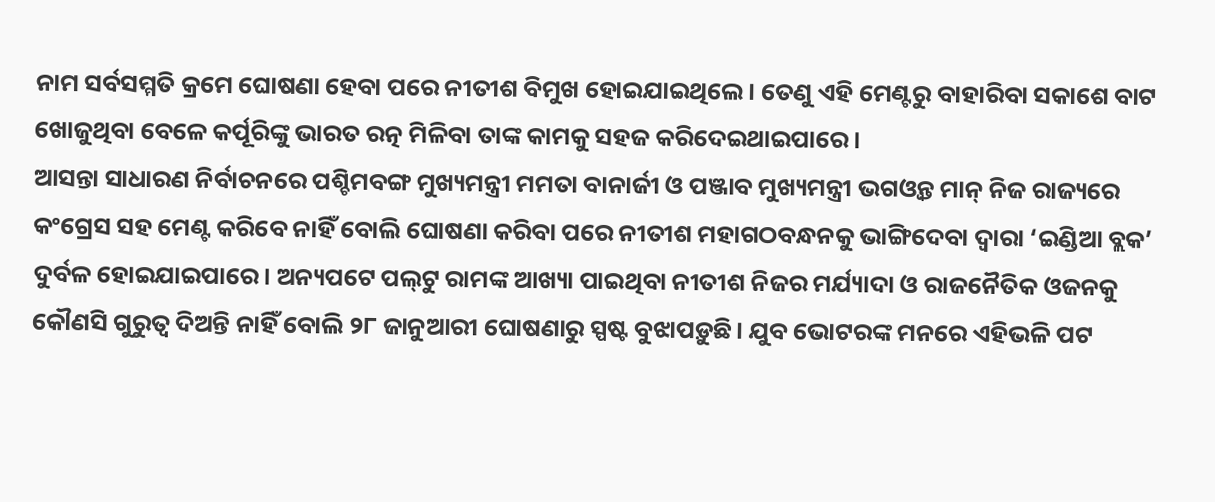ନାମ ସର୍ବସମ୍ମତି କ୍ରମେ ଘୋଷଣା ହେବା ପରେ ନୀତୀଶ ବିମୁଖ ହୋଇଯାଇଥିଲେ। ତେଣୁ ଏହି ମେଣ୍ଟରୁ ବାହାରିବା ସକାଶେ ବାଟ ଖୋଜୁଥିବା ବେଳେ କର୍ପୂରିଙ୍କୁ ଭାରତ ରତ୍ନ ମିଳିବା ତାଙ୍କ କାମକୁ ସହଜ କରିଦେଇଥାଇପାରେ।
ଆସନ୍ତା ସାଧାରଣ ନିର୍ବାଚନରେ ପଶ୍ଚିମବଙ୍ଗ ମୁଖ୍ୟମନ୍ତ୍ରୀ ମମତା ବାନାର୍ଜୀ ଓ ପଞ୍ଜାବ ମୁଖ୍ୟମନ୍ତ୍ରୀ ଭଗଓ୍ବନ୍ତ ମାନ୍‌ ନିଜ ରାଜ୍ୟରେ କଂଗ୍ରେସ ସହ ମେଣ୍ଟ କରିବେ ନାହିଁ ବୋଲି ଘୋଷଣା କରିବା ପରେ ନୀତୀଶ ମହାଗଠବନ୍ଧନକୁ ଭାଙ୍ଗିଦେବା ଦ୍ୱାରା ‘ଇଣ୍ଡିଆ ବ୍ଲକ’ ଦୁର୍ବଳ ହୋଇଯାଇପାରେ। ଅନ୍ୟପଟେ ପଲ୍‌ଟୁ ରାମଙ୍କ ଆଖ୍ୟା ପାଇଥିବା ନୀତୀଶ ନିଜର ମର୍ଯ୍ୟାଦା ଓ ରାଜନୈତିକ ଓଜନକୁ କୌଣସି ଗୁରୁତ୍ୱ ଦିଅନ୍ତି ନାହିଁ ବୋଲି ୨୮ ଜାନୁଆରୀ ଘୋଷଣାରୁ ସ୍ପଷ୍ଟ ବୁଝାପଡ଼ୁଛି। ଯୁବ ଭୋଟରଙ୍କ ମନରେ ଏହିଭଳି ପଟ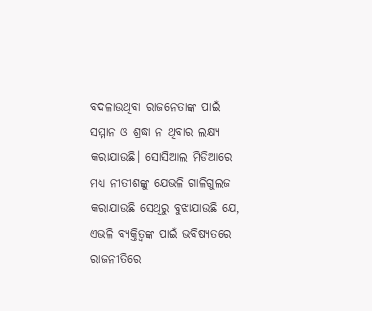ବଦଳାଉଥିବା ରାଜନେତାଙ୍କ ପାଇଁ ସମ୍ମାନ ଓ ଶ୍ରଦ୍ଧା ନ ଥିବାର ଲକ୍ଷ୍ୟ କରାଯାଉଛି। ସୋସିଆଲ ମିଡିଆରେ ମଧ୍ୟ ନୀତୀଶଙ୍କୁ ଯେଭଳି ଗାଳିଗୁଲଜ କରାଯାଉଛି ସେଥିରୁ ବୁଝାଯାଉଛି ଯେ, ଏଭଳି ବ୍ୟକ୍ତିତ୍ୱଙ୍କ ପାଇଁ ଭବିଷ୍ୟତରେ ରାଜନୀତିରେ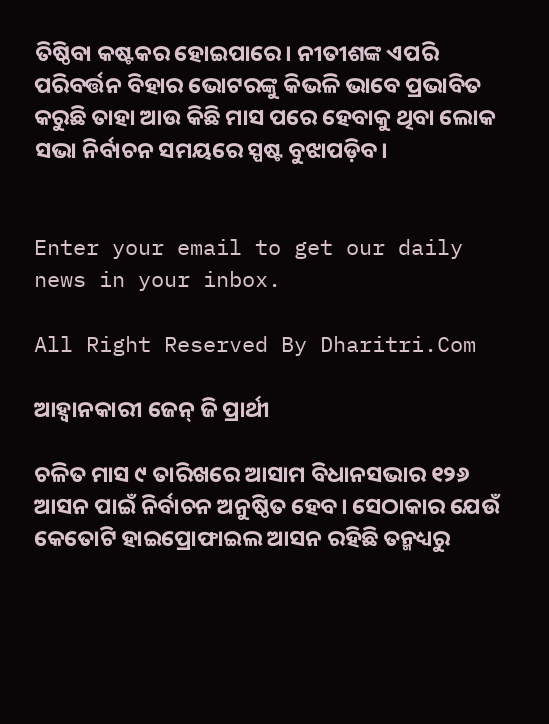ତିଷ୍ଠିବା କଷ୍ଟକର ହୋଇପାରେ। ନୀତୀଶଙ୍କ ଏପରି ପରିବର୍ତ୍ତନ ବିହାର ଭୋଟରଙ୍କୁ କିଭଳି ଭାବେ ପ୍ରଭାବିତ କରୁଛି ତାହା ଆଉ କିଛି ମାସ ପରେ ହେବାକୁ ଥିବା ଲୋକ ସଭା ନିର୍ବାଚନ ସମୟରେ ସ୍ପଷ୍ଟ ବୁଝାପଡ଼ିବ।


Enter your email to get our daily news in your inbox.

All Right Reserved By Dharitri.Com

ଆହ୍ବାନକାରୀ ଜେନ୍‌ ଜି ପ୍ରାର୍ଥୀ

ଚଳିତ ମାସ ୯ ତାରିଖରେ ଆସାମ ବିଧାନସଭାର ୧୨୬ ଆସନ ପାଇଁ ନିର୍ବାଚନ ଅନୁଷ୍ଠିତ ହେବ। ସେଠାକାର ଯେଉଁ କେତୋଟି ହାଇପ୍ରୋଫାଇଲ ଆସନ ରହିଛି ତନ୍ମଧ୍ୟରୁ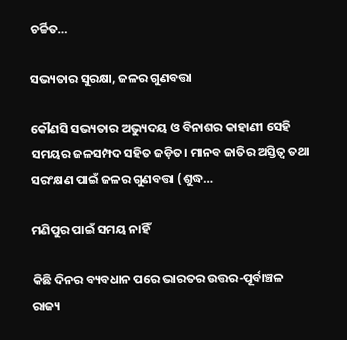ଚର୍ଚ୍ଚିତ…

ସଭ୍ୟତାର ସୁରକ୍ଷା, ଜଳର ଗୁଣବତ୍ତା

କୌଣସି ସଭ୍ୟତାର ଅଭ୍ୟୁଦୟ ଓ ବିନାଶର କାହାଣୀ ସେହି ସମୟର ଜଳସମ୍ପଦ ସହିତ ଜଡ଼ିତ। ମାନବ ଜାତିର ଅସ୍ତିତ୍ୱ ତଥା ସରଂକ୍ଷଣ ପାଇଁ ଜଳର ଗୁଣବତ୍ତା (ଶୁଦ୍ଧ…

ମଣିପୁର ପାଇଁ ସମୟ ନାହିଁ

କିଛି ଦିନର ବ୍ୟବଧାନ ପରେ ଭାରତର ଉତ୍ତର-ପୂର୍ବାଞ୍ଚଳ ରାଜ୍ୟ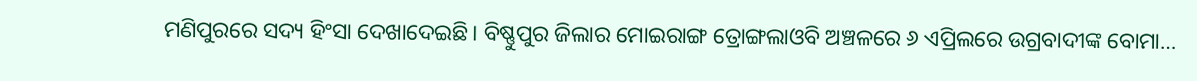ମଣିପୁରରେ ସଦ୍ୟ ହିଂସା ଦେଖାଦେଇଛି। ବିଷ୍ଣୁପୁର ଜିଲାର ମୋଇରାଙ୍ଗ ତ୍ରୋଙ୍ଗଲାଓବି ଅଞ୍ଚଳରେ ୬ ଏପ୍ରିଲରେ ଉଗ୍ରବାଦୀଙ୍କ ବୋମା…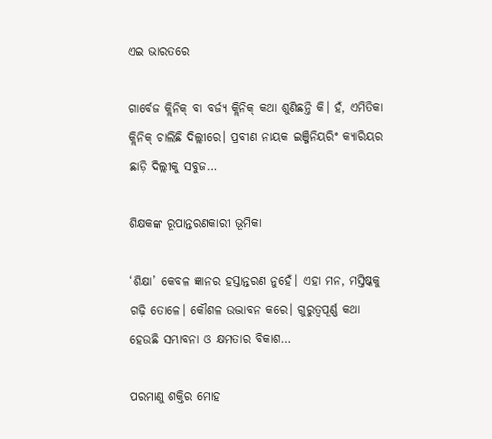ଏଇ ଭାରତରେ

ଗାର୍ବେଜ କ୍ଲିନିକ୍‌ ବା ବର୍ଜ୍ୟ କ୍ଲିନିକ୍‌ କଥା ଶୁଣିଛନ୍ତି କି। ହଁ, ଏମିତିକା କ୍ଲିନିକ୍‌ ଚାଲିଛି ଦିଲ୍ଲୀରେ। ପ୍ରବୀଣ ନାୟକ ଇଞ୍ଜିନିୟରିଂ କ୍ୟାରିୟର ଛାଡ଼ି ଦିଲ୍ଲୀକୁ ସବୁଜ…

ଶିକ୍ଷକଙ୍କ ରୂପାନ୍ତରଣକାରୀ ଭୂମିକା

‘ଶିକ୍ଷା’ କେବଳ ଜ୍ଞାନର ହସ୍ତାନ୍ତରଣ ନୁହେଁ। ଏହା ମନ, ମସ୍ତିଷ୍କକୁ ଗଢ଼ି ତୋଳେ। କୌଶଳ ଉଦ୍ଭାବନ କରେ। ଗୁରୁତ୍ୱପୂର୍ଣ୍ଣ କଥା ହେଉଛି ସମ୍ଭାବନା ଓ କ୍ଷମତାର ବିକାଶ…

ପରମାଣୁ ଶକ୍ତିର ମୋହ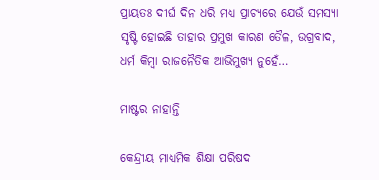ପ୍ରାୟତଃ ଦୀର୍ଘ ଦିନ ଧରି ମଧ୍ୟ ପ୍ରାଚ୍ୟରେ ଯେଉଁ ସମସ୍ୟା ସୃଷ୍ଟି ହୋଇଛି ତାହାର ପ୍ରମୁଖ କାରଣ ତୈଳ, ଉଗ୍ରବାଦ, ଧର୍ମ କିମ୍ବା ରାଜନୈତିକ ଆଭିମୁଖ୍ୟ ନୁହେଁ…

ମାଷ୍ଟର ନାହାନ୍ତି

କେନ୍ଦ୍ରୀୟ ମାଧ୍ୟମିକ ଶିକ୍ଷା ପରିଷଦ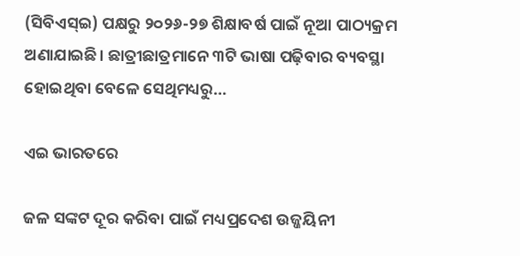(ସିବିଏସ୍‌ଇ) ପକ୍ଷରୁ ୨୦୨୬-୨୭ ଶିକ୍ଷାବର୍ଷ ପାଇଁ ନୂଆ ପାଠ୍ୟକ୍ରମ ଅଣାଯାଇଛି। ଛାତ୍ରୀଛାତ୍ରମାନେ ୩ଟି ଭାଷା ପଢ଼ିବାର ବ୍ୟବସ୍ଥା ହୋଇଥିବା ବେଳେ ସେଥିମଧ୍ୟରୁ…

ଏଇ ଭାରତରେ

ଜଳ ସଙ୍କଟ ଦୂର କରିବା ପାଇଁ ମଧ୍ୟପ୍ରଦେଶ ଉଜ୍ଜୟିନୀ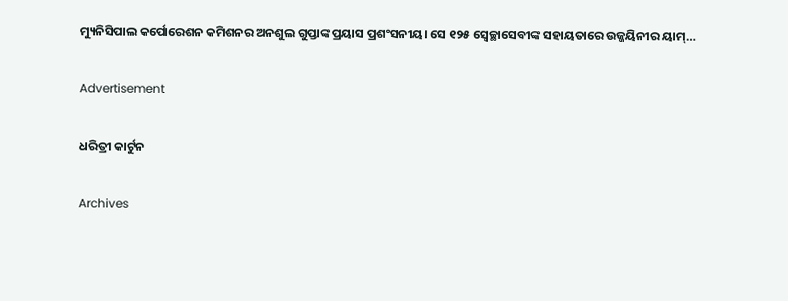ମ୍ୟୁନିସିପାଲ କର୍ପୋରେଶନ କମିଶନର ଅନଶୁଲ ଗୁପ୍ତାଙ୍କ ପ୍ରୟାସ ପ୍ରଶଂସନୀୟ। ସେ ୧୨୫ ସ୍ବେଚ୍ଛାସେବୀଙ୍କ ସହାୟତାରେ ଉଜ୍ଜୟିନୀର ୟାମ୍‌…

Advertisement

ଧରିତ୍ରୀ କାର୍ଟୁନ

Archives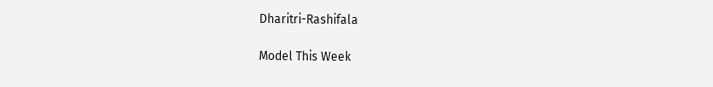Dharitri-Rashifala

Model This Week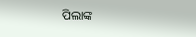ପିଲାଙ୍କ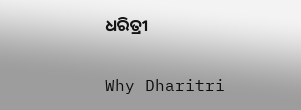ଧରିତ୍ରୀ

Why Dharitri